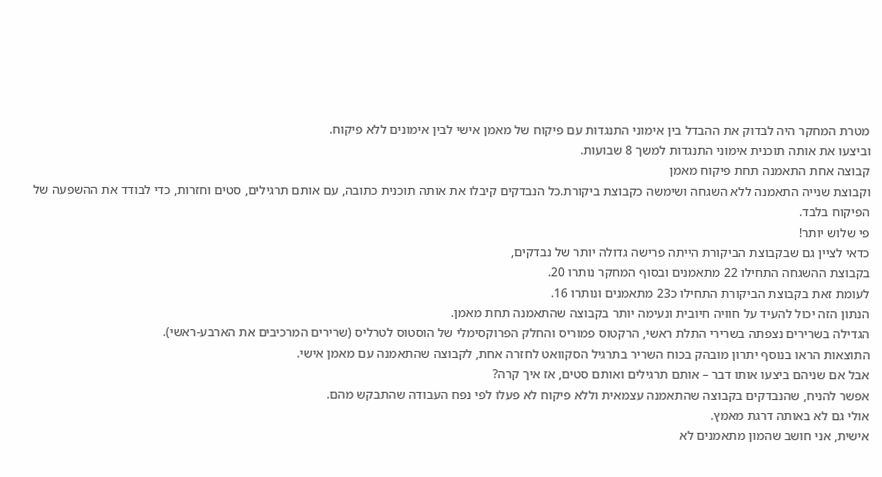מטרת המחקר היה לבדוק את ההבדל בין אימוני התנגדות עם פיקוח של מאמן אישי לבין אימונים ללא פיקוח.
וביצעו את אותה תוכנית אימוני התנגדות למשך 8 שבועות.
קבוצה אחת התאמנה תחת פיקוח מאמן
וקבוצת שנייה התאמנה ללא השגחה ושימשה כקבוצת ביקורת.כל הנבדקים קיבלו את אותה תוכנית כתובה, עם אותם תרגילים, סטים וחזרות, כדי לבודד את ההשפעה של הפיקוח בלבד.
פי שלוש יותר!
כדאי לציין גם שבקבוצת הביקורת הייתה פרישה גדולה יותר של נבדקים,
בקבוצת ההשגחה התחילו 22 מתאמנים ובסוף המחקר נותרו 20.
לעומת זאת בקבוצת הביקורת התחילו כ23 מתאמנים ונותרו 16.
הנתון הזה יכול להעיד על חוויה חיובית ונעימה יותר בקבוצה שהתאמנה תחת מאמן.
הגדילה בשרירים נצפתה בשרירי התלת ראשי, הרקטוס פמוריס והחלק הפרוקסימלי של הוסטוס לטרליס (שרירים המרכיבים את הארבע-ראשי).
התוצאות הראו בנוסף יתרון מובהק בכוח השריר בתרגיל הסקוואט לחזרה אחת, לקבוצה שהתאמנה עם מאמן אישי.
אבל אם שניהם ביצעו אותו דבר – אותם תרגילים ואותם סטים, אז איך קרה?
אפשר להניח, שהנבדקים בקבוצה שהתאמנה עצמאית וללא פיקוח לא פעלו לפי נפח העבודה שהתבקש מהם.
אולי גם לא באותה דרגת מאמץ.
אישית, אני חושב שהמון מתאמנים לא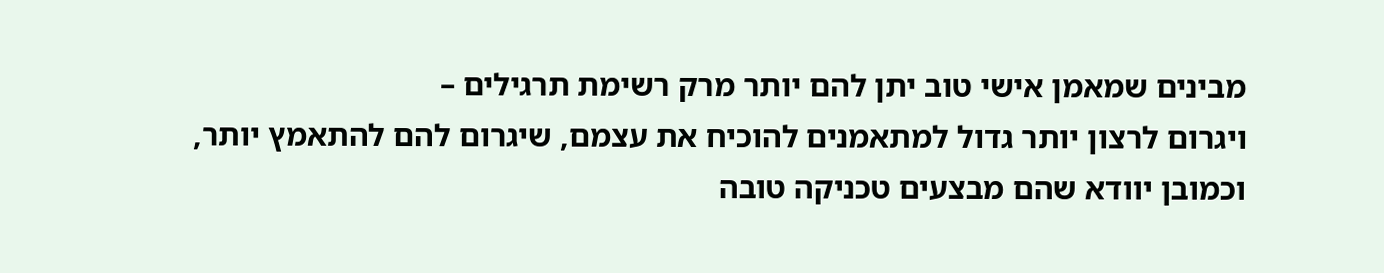מבינים שמאמן אישי טוב יתן להם יותר מרק רשימת תרגילים –
ויגרום לרצון יותר גדול למתאמנים להוכיח את עצמם, שיגרום להם להתאמץ יותר,
וכמובן יוודא שהם מבצעים טכניקה טובה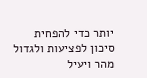יותר כדי להפחית סיכון לפציעות ולגדול מהר ויעיל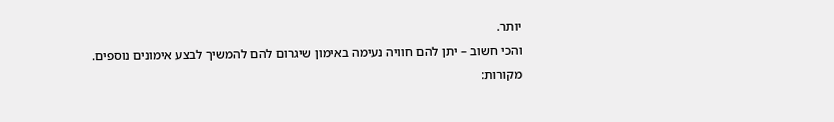יותר.
והכי חשוב – יתן להם חוויה נעימה באימון שיגרום להם להמשיך לבצע אימונים נוספים.
מקורות: